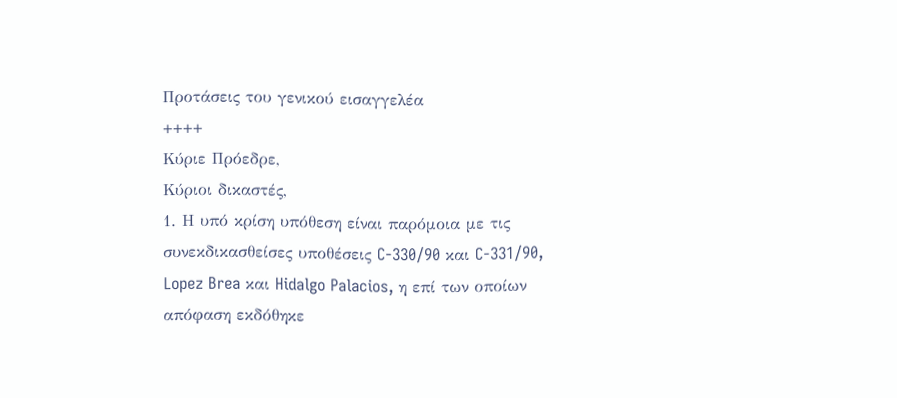Προτάσεις του γενικού εισαγγελέα
++++
Κύριε Πρόεδρε,
Κύριοι δικαστές,
1. Η υπό κρίση υπόθεση είναι παρόμοια με τις συνεκδικασθείσες υποθέσεις C-330/90 και C-331/90, Lopez Brea και Hidalgo Palacios, η επί των οποίων απόφαση εκδόθηκε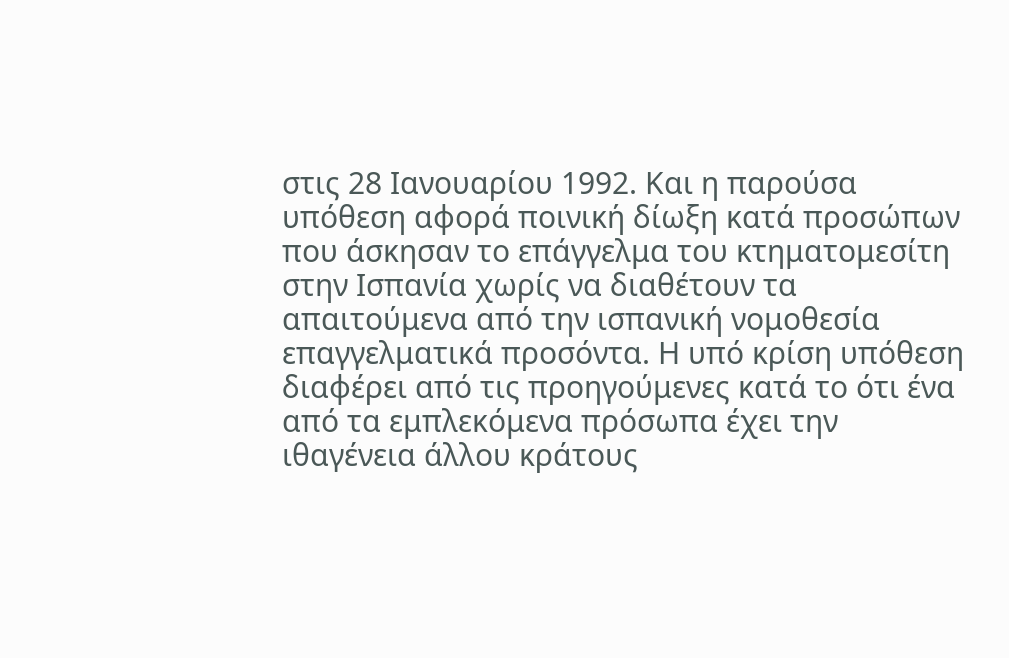στις 28 Ιανουαρίου 1992. Και η παρούσα υπόθεση αφορά ποινική δίωξη κατά προσώπων που άσκησαν το επάγγελμα του κτηματομεσίτη στην Ισπανία χωρίς να διαθέτουν τα απαιτούμενα από την ισπανική νομοθεσία επαγγελματικά προσόντα. Η υπό κρίση υπόθεση διαφέρει από τις προηγούμενες κατά το ότι ένα από τα εμπλεκόμενα πρόσωπα έχει την ιθαγένεια άλλου κράτους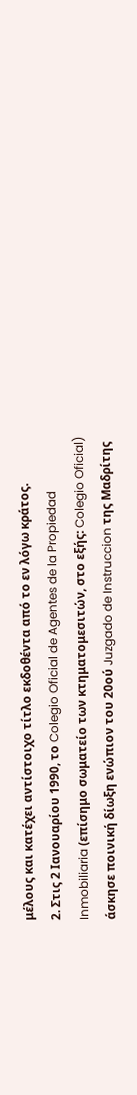μέλους και κατέχει αντίστοιχο τίτλο εκδοθέντα από το εν λόγω κράτος.
2. Στις 2 Ιανουαρίου 1990, το Colegio Oficial de Agentes de la Propiedad Inmobiliaria (επίσημο σωματείο των κτηματομεσιτών, στο εξής: Colegio Oficial) άσκησε ποινική δίωξη ενώπιον του 20ού Juzgado de Instruccion της Μαδρίτης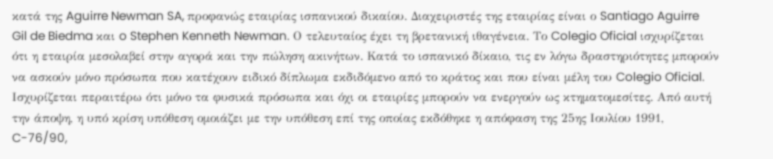κατά της Aguirre Newman SA, προφανώς εταιρίας ισπανικού δικαίου. Διαχειριστές της εταιρίας είναι ο Santiago Aguirre Gil de Biedma και o Stephen Kenneth Newman. Ο τελευταίος έχει τη βρετανική ιθαγένεια. Το Colegio Oficial ισχυρίζεται ότι η εταιρία μεσολαβεί στην αγορά και την πώληση ακινήτων. Κατά το ισπανικό δίκαιο, τις εν λόγω δραστηριότητες μπορούν να ασκούν μόνο πρόσωπα που κατέχουν ειδικό δίπλωμα εκδιδόμενο από το κράτος και που είναι μέλη του Colegio Oficial. Ισχυρίζεται περαιτέρω ότι μόνο τα φυσικά πρόσωπα και όχι οι εταιρίες μπορούν να ενεργούν ως κτηματομεσίτες. Από αυτή την άποψη, η υπό κρίση υπόθεση ομοιάζει με την υπόθεση επί της οποίας εκδόθηκε η απόφαση της 25ης Ιουλίου 1991, C-76/90,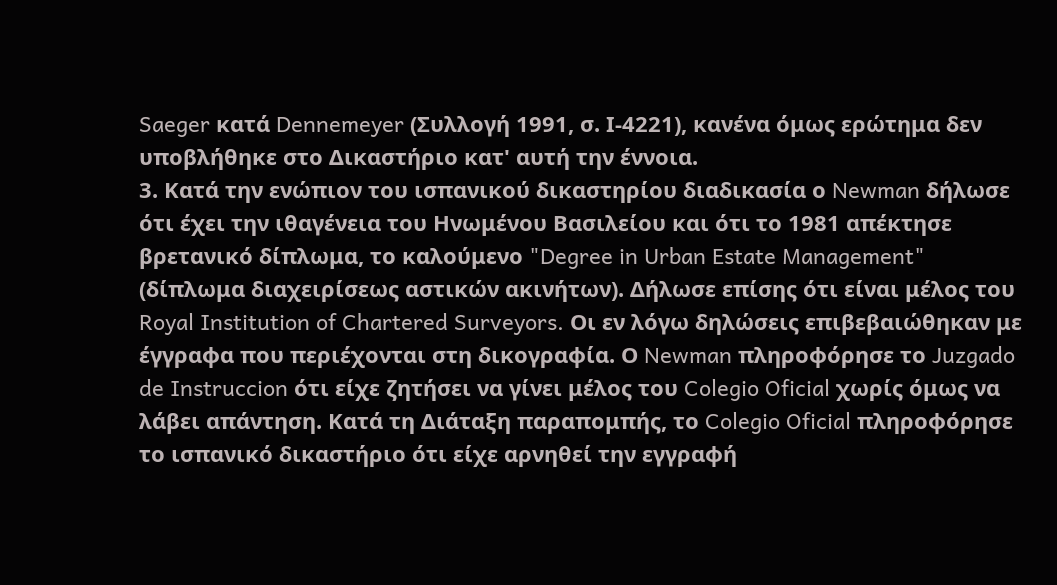Saeger κατά Dennemeyer (Συλλογή 1991, σ. Ι-4221), κανένα όμως ερώτημα δεν υποβλήθηκε στο Δικαστήριο κατ' αυτή την έννοια.
3. Κατά την ενώπιον του ισπανικού δικαστηρίου διαδικασία ο Newman δήλωσε ότι έχει την ιθαγένεια του Ηνωμένου Βασιλείου και ότι το 1981 απέκτησε βρετανικό δίπλωμα, το καλούμενο "Degree in Urban Estate Management" (δίπλωμα διαχειρίσεως αστικών ακινήτων). Δήλωσε επίσης ότι είναι μέλος του Royal Institution of Chartered Surveyors. Οι εν λόγω δηλώσεις επιβεβαιώθηκαν με έγγραφα που περιέχονται στη δικογραφία. Ο Newman πληροφόρησε το Juzgado de Instruccion ότι είχε ζητήσει να γίνει μέλος του Colegio Oficial χωρίς όμως να λάβει απάντηση. Κατά τη Διάταξη παραπομπής, το Colegio Oficial πληροφόρησε το ισπανικό δικαστήριο ότι είχε αρνηθεί την εγγραφή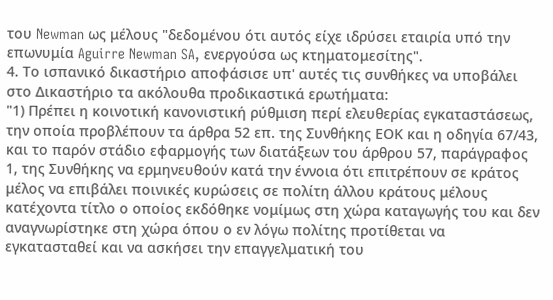του Newman ως μέλους "δεδομένου ότι αυτός είχε ιδρύσει εταιρία υπό την επωνυμία Aguirre Newman SA, ενεργούσα ως κτηματομεσίτης".
4. Το ισπανικό δικαστήριο αποφάσισε υπ' αυτές τις συνθήκες να υποβάλει στο Δικαστήριο τα ακόλουθα προδικαστικά ερωτήματα:
"1) Πρέπει η κοινοτική κανονιστική ρύθμιση περί ελευθερίας εγκαταστάσεως, την οποία προβλέπουν τα άρθρα 52 επ. της Συνθήκης ΕΟΚ και η οδηγία 67/43, και το παρόν στάδιο εφαρμογής των διατάξεων του άρθρου 57, παράγραφος 1, της Συνθήκης να ερμηνευθούν κατά την έννοια ότι επιτρέπουν σε κράτος μέλος να επιβάλει ποινικές κυρώσεις σε πολίτη άλλου κράτους μέλους κατέχοντα τίτλο ο οποίος εκδόθηκε νομίμως στη χώρα καταγωγής του και δεν αναγνωρίστηκε στη χώρα όπου ο εν λόγω πολίτης προτίθεται να εγκατασταθεί και να ασκήσει την επαγγελματική του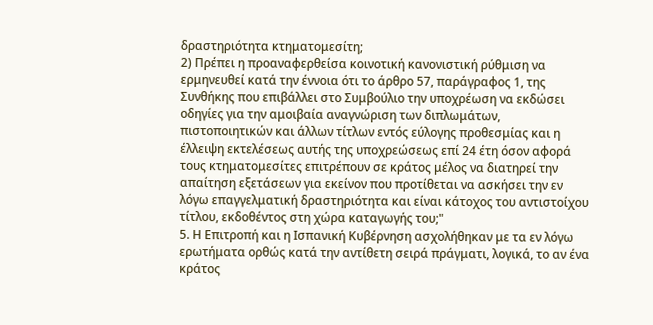δραστηριότητα κτηματομεσίτη;
2) Πρέπει η προαναφερθείσα κοινοτική κανονιστική ρύθμιση να ερμηνευθεί κατά την έννοια ότι το άρθρο 57, παράγραφος 1, της Συνθήκης που επιβάλλει στο Συμβούλιο την υποχρέωση να εκδώσει οδηγίες για την αμοιβαία αναγνώριση των διπλωμάτων, πιστοποιητικών και άλλων τίτλων εντός εύλογης προθεσμίας και η έλλειψη εκτελέσεως αυτής της υποχρεώσεως επί 24 έτη όσον αφορά τους κτηματομεσίτες επιτρέπουν σε κράτος μέλος να διατηρεί την απαίτηση εξετάσεων για εκείνον που προτίθεται να ασκήσει την εν λόγω επαγγελματική δραστηριότητα και είναι κάτοχος του αντιστοίχου τίτλου, εκδοθέντος στη χώρα καταγωγής του;"
5. Η Επιτροπή και η Ισπανική Κυβέρνηση ασχολήθηκαν με τα εν λόγω ερωτήματα ορθώς κατά την αντίθετη σειρά πράγματι, λογικά, το αν ένα κράτος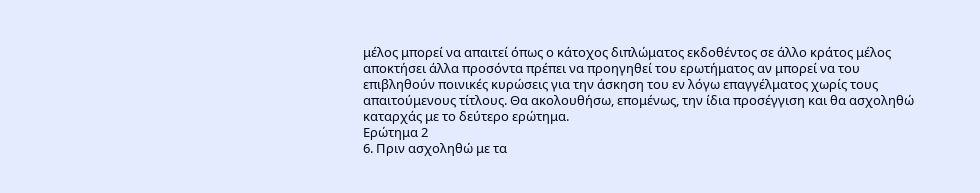μέλος μπορεί να απαιτεί όπως ο κάτοχος διπλώματος εκδοθέντος σε άλλο κράτος μέλος αποκτήσει άλλα προσόντα πρέπει να προηγηθεί του ερωτήματος αν μπορεί να του επιβληθούν ποινικές κυρώσεις για την άσκηση του εν λόγω επαγγέλματος χωρίς τους απαιτούμενους τίτλους. Θα ακολουθήσω, επομένως, την ίδια προσέγγιση και θα ασχοληθώ καταρχάς με το δεύτερο ερώτημα.
Ερώτημα 2
6. Πριν ασχοληθώ με τα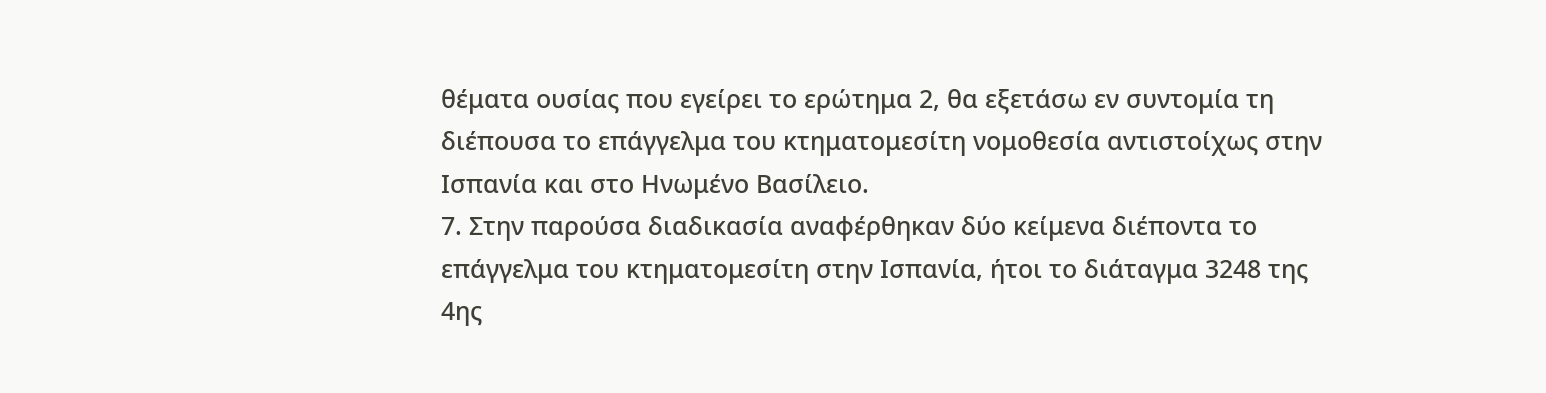θέματα ουσίας που εγείρει το ερώτημα 2, θα εξετάσω εν συντομία τη διέπουσα το επάγγελμα του κτηματομεσίτη νομοθεσία αντιστοίχως στην Ισπανία και στο Ηνωμένο Βασίλειο.
7. Στην παρούσα διαδικασία αναφέρθηκαν δύο κείμενα διέποντα το επάγγελμα του κτηματομεσίτη στην Ισπανία, ήτοι το διάταγμα 3248 της 4ης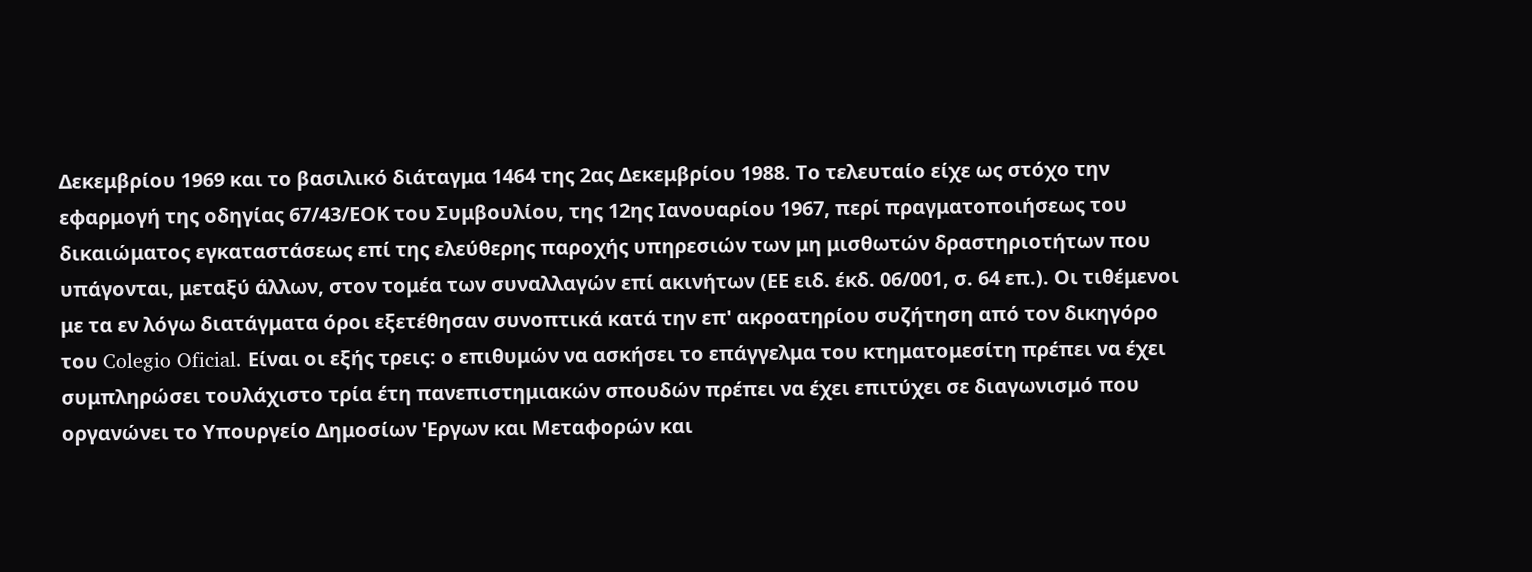Δεκεμβρίου 1969 και το βασιλικό διάταγμα 1464 της 2ας Δεκεμβρίου 1988. Το τελευταίο είχε ως στόχο την εφαρμογή της οδηγίας 67/43/ΕΟΚ του Συμβουλίου, της 12ης Ιανουαρίου 1967, περί πραγματοποιήσεως του δικαιώματος εγκαταστάσεως επί της ελεύθερης παροχής υπηρεσιών των μη μισθωτών δραστηριοτήτων που υπάγονται, μεταξύ άλλων, στον τομέα των συναλλαγών επί ακινήτων (ΕΕ ειδ. έκδ. 06/001, σ. 64 επ.). Οι τιθέμενοι με τα εν λόγω διατάγματα όροι εξετέθησαν συνοπτικά κατά την επ' ακροατηρίου συζήτηση από τον δικηγόρο του Colegio Oficial. Είναι οι εξής τρεις: ο επιθυμών να ασκήσει το επάγγελμα του κτηματομεσίτη πρέπει να έχει συμπληρώσει τουλάχιστο τρία έτη πανεπιστημιακών σπουδών πρέπει να έχει επιτύχει σε διαγωνισμό που οργανώνει το Υπουργείο Δημοσίων 'Εργων και Μεταφορών και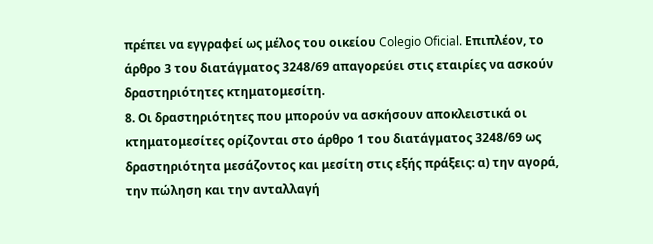πρέπει να εγγραφεί ως μέλος του οικείου Colegio Oficial. Επιπλέον, το άρθρο 3 του διατάγματος 3248/69 απαγορεύει στις εταιρίες να ασκούν δραστηριότητες κτηματομεσίτη.
8. Οι δραστηριότητες που μπορούν να ασκήσουν αποκλειστικά οι κτηματομεσίτες ορίζονται στο άρθρο 1 του διατάγματος 3248/69 ως δραστηριότητα μεσάζοντος και μεσίτη στις εξής πράξεις: α) την αγορά, την πώληση και την ανταλλαγή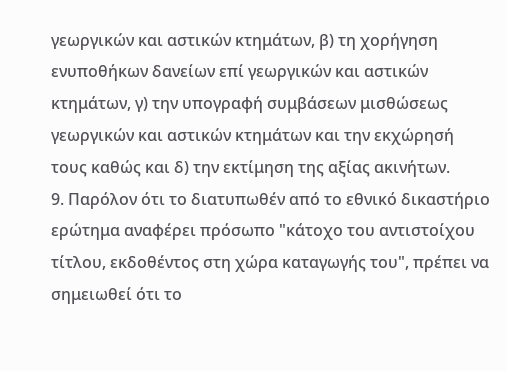γεωργικών και αστικών κτημάτων, β) τη χορήγηση ενυποθήκων δανείων επί γεωργικών και αστικών κτημάτων, γ) την υπογραφή συμβάσεων μισθώσεως γεωργικών και αστικών κτημάτων και την εκχώρησή τους καθώς και δ) την εκτίμηση της αξίας ακινήτων.
9. Παρόλον ότι το διατυπωθέν από το εθνικό δικαστήριο ερώτημα αναφέρει πρόσωπο "κάτοχο του αντιστοίχου τίτλου, εκδοθέντος στη χώρα καταγωγής του", πρέπει να σημειωθεί ότι το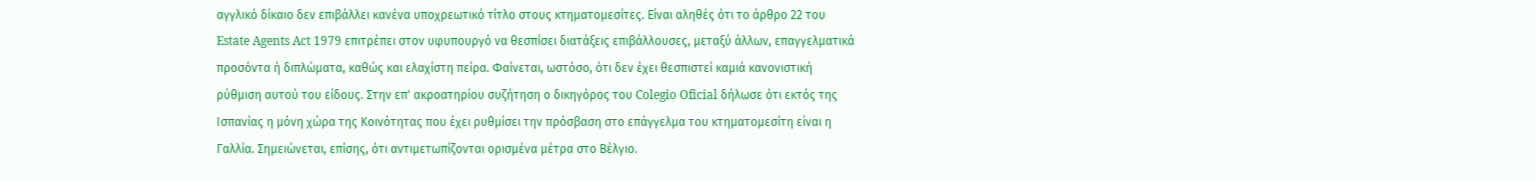αγγλικό δίκαιο δεν επιβάλλει κανένα υποχρεωτικό τίτλο στους κτηματομεσίτες. Είναι αληθές ότι το άρθρο 22 του Estate Agents Act 1979 επιτρέπει στον υφυπουργό να θεσπίσει διατάξεις επιβάλλουσες, μεταξύ άλλων, επαγγελματικά προσόντα ή διπλώματα, καθώς και ελαχίστη πείρα. Φαίνεται, ωστόσο, ότι δεν έχει θεσπιστεί καμιά κανονιστική ρύθμιση αυτού του είδους. Στην επ' ακροατηρίου συζήτηση ο δικηγόρος του Colegio Oficial δήλωσε ότι εκτός της Ισπανίας η μόνη χώρα της Κοινότητας που έχει ρυθμίσει την πρόσβαση στο επάγγελμα του κτηματομεσίτη είναι η Γαλλία. Σημειώνεται, επίσης, ότι αντιμετωπίζονται ορισμένα μέτρα στο Βέλγιο.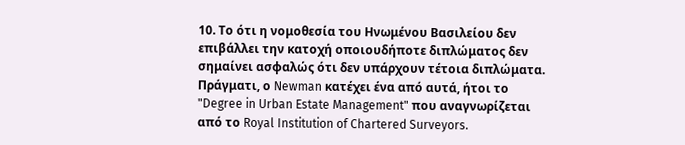10. Το ότι η νομοθεσία του Ηνωμένου Βασιλείου δεν επιβάλλει την κατοχή οποιουδήποτε διπλώματος δεν σημαίνει ασφαλώς ότι δεν υπάρχουν τέτοια διπλώματα. Πράγματι, ο Newman κατέχει ένα από αυτά, ήτοι το "Degree in Urban Estate Management" που αναγνωρίζεται από το Royal Institution of Chartered Surveyors.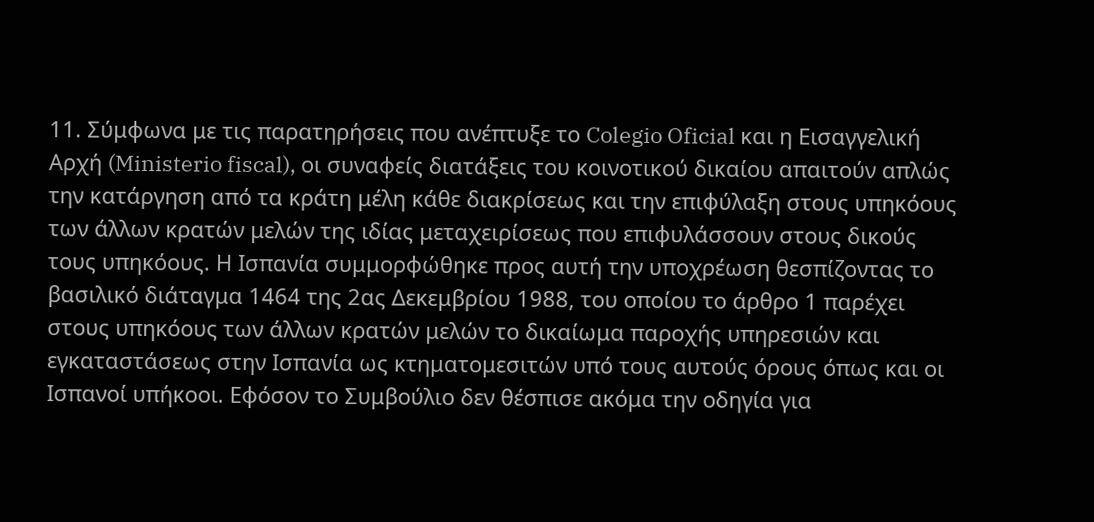11. Σύμφωνα με τις παρατηρήσεις που ανέπτυξε το Colegio Oficial και η Εισαγγελική Αρχή (Ministerio fiscal), οι συναφείς διατάξεις του κοινοτικού δικαίου απαιτούν απλώς την κατάργηση από τα κράτη μέλη κάθε διακρίσεως και την επιφύλαξη στους υπηκόους των άλλων κρατών μελών της ιδίας μεταχειρίσεως που επιφυλάσσουν στους δικούς τους υπηκόους. Η Ισπανία συμμορφώθηκε προς αυτή την υποχρέωση θεσπίζοντας το βασιλικό διάταγμα 1464 της 2ας Δεκεμβρίου 1988, του οποίου το άρθρο 1 παρέχει στους υπηκόους των άλλων κρατών μελών το δικαίωμα παροχής υπηρεσιών και εγκαταστάσεως στην Ισπανία ως κτηματομεσιτών υπό τους αυτούς όρους όπως και οι Ισπανοί υπήκοοι. Εφόσον το Συμβούλιο δεν θέσπισε ακόμα την οδηγία για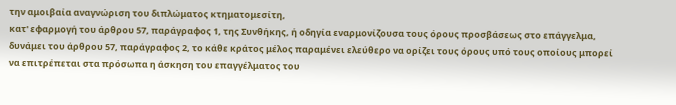την αμοιβαία αναγνώριση του διπλώματος κτηματομεσίτη,
κατ' εφαρμογή του άρθρου 57, παράγραφος 1, της Συνθήκης, ή οδηγία εναρμονίζουσα τους όρους προσβάσεως στο επάγγελμα, δυνάμει του άρθρου 57, παράγραφος 2, το κάθε κράτος μέλος παραμένει ελεύθερο να ορίζει τους όρους υπό τους οποίους μπορεί να επιτρέπεται στα πρόσωπα η άσκηση του επαγγέλματος του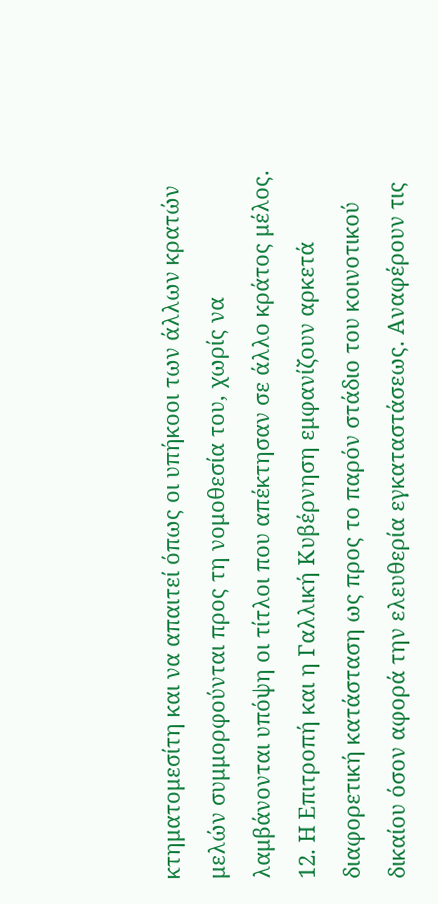κτηματομεσίτη και να απαιτεί όπως οι υπήκοοι των άλλων κρατών μελών συμμορφούνται προς τη νομοθεσία του, χωρίς να λαμβάνονται υπόψη οι τίτλοι που απέκτησαν σε άλλο κράτος μέλος.
12. Η Επιτροπή και η Γαλλική Κυβέρνηση εμφανίζουν αρκετά διαφορετική κατάσταση ως προς το παρόν στάδιο του κοινοτικού δικαίου όσον αφορά την ελευθερία εγκαταστάσεως. Αναφέρουν τις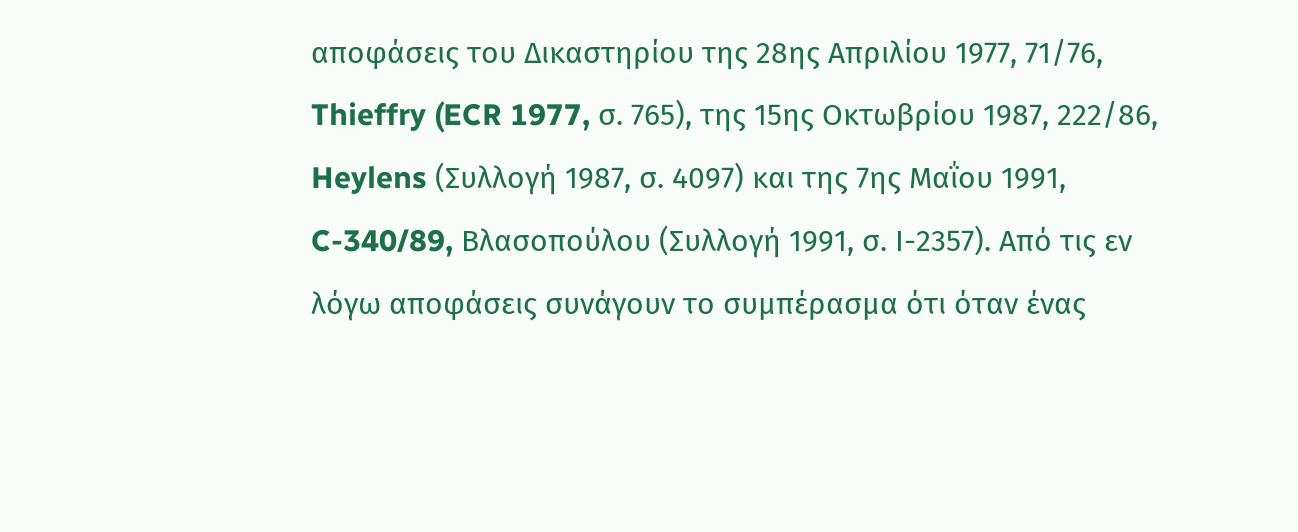αποφάσεις του Δικαστηρίου της 28ης Απριλίου 1977, 71/76, Thieffry (ECR 1977, σ. 765), της 15ης Οκτωβρίου 1987, 222/86, Heylens (Συλλογή 1987, σ. 4097) και της 7ης Μαΐου 1991, C-340/89, Βλασοπούλου (Συλλογή 1991, σ. Ι-2357). Από τις εν λόγω αποφάσεις συνάγουν το συμπέρασμα ότι όταν ένας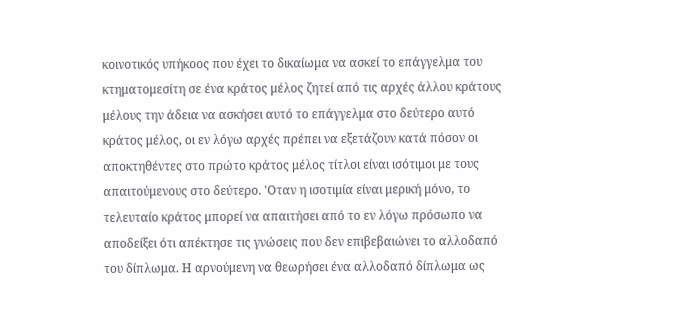κοινοτικός υπήκοος που έχει το δικαίωμα να ασκεί το επάγγελμα του κτηματομεσίτη σε ένα κράτος μέλος ζητεί από τις αρχές άλλου κράτους μέλους την άδεια να ασκήσει αυτό το επάγγελμα στο δεύτερο αυτό κράτος μέλος, οι εν λόγω αρχές πρέπει να εξετάζουν κατά πόσον οι αποκτηθέντες στο πρώτο κράτος μέλος τίτλοι είναι ισότιμοι με τους απαιτούμενους στο δεύτερο. 'Οταν η ισοτιμία είναι μερική μόνο, το τελευταίο κράτος μπορεί να απαιτήσει από το εν λόγω πρόσωπο να αποδείξει ότι απέκτησε τις γνώσεις που δεν επιβεβαιώνει το αλλοδαπό του δίπλωμα. Η αρνούμενη να θεωρήσει ένα αλλοδαπό δίπλωμα ως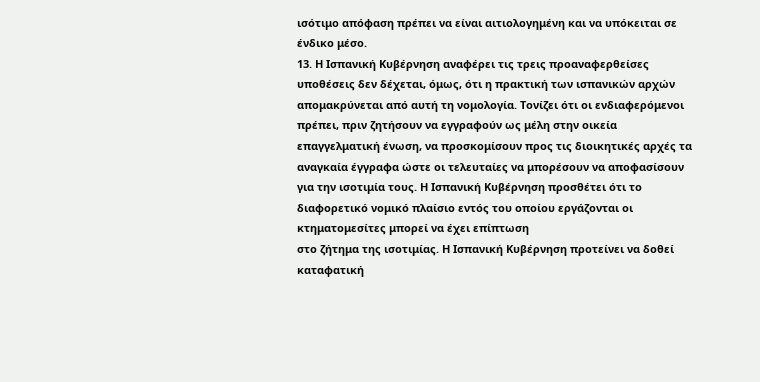ισότιμο απόφαση πρέπει να είναι αιτιολογημένη και να υπόκειται σε ένδικο μέσο.
13. Η Ισπανική Κυβέρνηση αναφέρει τις τρεις προαναφερθείσες υποθέσεις δεν δέχεται, όμως, ότι η πρακτική των ισπανικών αρχών απομακρύνεται από αυτή τη νομολογία. Τονίζει ότι οι ενδιαφερόμενοι πρέπει, πριν ζητήσουν να εγγραφούν ως μέλη στην οικεία επαγγελματική ένωση, να προσκομίσουν προς τις διοικητικές αρχές τα αναγκαία έγγραφα ώστε οι τελευταίες να μπορέσουν να αποφασίσουν για την ισοτιμία τους. Η Ισπανική Κυβέρνηση προσθέτει ότι το διαφορετικό νομικό πλαίσιο εντός του οποίου εργάζονται οι κτηματομεσίτες μπορεί να έχει επίπτωση
στο ζήτημα της ισοτιμίας. Η Ισπανική Κυβέρνηση προτείνει να δοθεί καταφατική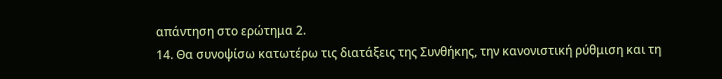απάντηση στο ερώτημα 2.
14. Θα συνοψίσω κατωτέρω τις διατάξεις της Συνθήκης, την κανονιστική ρύθμιση και τη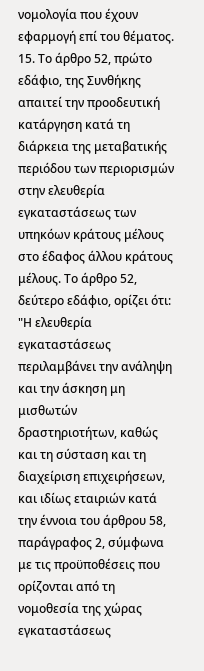νομολογία που έχουν εφαρμογή επί του θέματος.
15. Το άρθρο 52, πρώτο εδάφιο, της Συνθήκης απαιτεί την προοδευτική κατάργηση κατά τη διάρκεια της μεταβατικής περιόδου των περιορισμών στην ελευθερία εγκαταστάσεως των υπηκόων κράτους μέλους στο έδαφος άλλου κράτους μέλους. Το άρθρο 52, δεύτερο εδάφιο, ορίζει ότι:
"Η ελευθερία εγκαταστάσεως περιλαμβάνει την ανάληψη και την άσκηση μη μισθωτών δραστηριοτήτων, καθώς και τη σύσταση και τη διαχείριση επιχειρήσεων, και ιδίως εταιριών κατά την έννοια του άρθρου 58, παράγραφος 2, σύμφωνα με τις προϋποθέσεις που ορίζονται από τη νομοθεσία της χώρας εγκαταστάσεως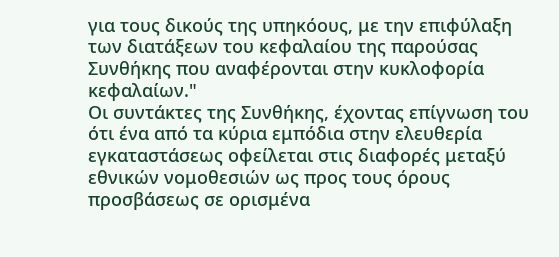για τους δικούς της υπηκόους, με την επιφύλαξη των διατάξεων του κεφαλαίου της παρούσας Συνθήκης που αναφέρονται στην κυκλοφορία κεφαλαίων."
Οι συντάκτες της Συνθήκης, έχοντας επίγνωση του ότι ένα από τα κύρια εμπόδια στην ελευθερία εγκαταστάσεως οφείλεται στις διαφορές μεταξύ εθνικών νομοθεσιών ως προς τους όρους προσβάσεως σε ορισμένα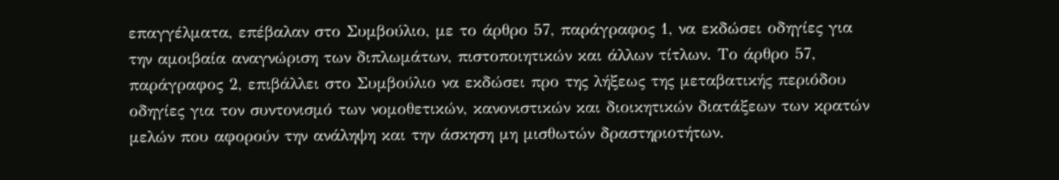επαγγέλματα, επέβαλαν στο Συμβούλιο, με το άρθρο 57, παράγραφος 1, να εκδώσει οδηγίες για την αμοιβαία αναγνώριση των διπλωμάτων, πιστοποιητικών και άλλων τίτλων. Το άρθρο 57, παράγραφος 2, επιβάλλει στο Συμβούλιο να εκδώσει προ της λήξεως της μεταβατικής περιόδου οδηγίες για τον συντονισμό των νομοθετικών, κανονιστικών και διοικητικών διατάξεων των κρατών μελών που αφορούν την ανάληψη και την άσκηση μη μισθωτών δραστηριοτήτων.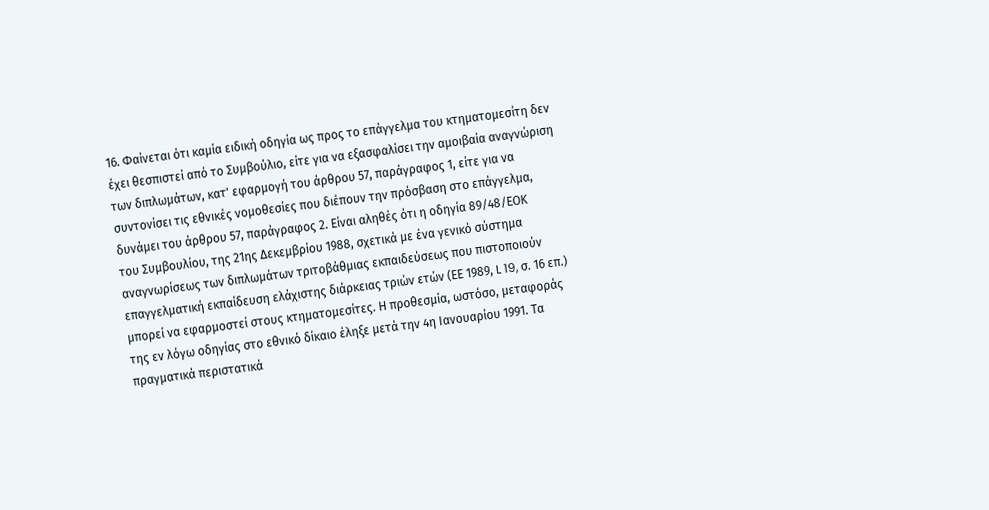16. Φαίνεται ότι καμία ειδική οδηγία ως προς το επάγγελμα του κτηματομεσίτη δεν έχει θεσπιστεί από το Συμβούλιο, είτε για να εξασφαλίσει την αμοιβαία αναγνώριση των διπλωμάτων, κατ' εφαρμογή του άρθρου 57, παράγραφος 1, είτε για να συντονίσει τις εθνικές νομοθεσίες που διέπουν την πρόσβαση στο επάγγελμα, δυνάμει του άρθρου 57, παράγραφος 2. Είναι αληθές ότι η οδηγία 89/48/ΕΟΚ
του Συμβουλίου, της 21ης Δεκεμβρίου 1988, σχετικά με ένα γενικό σύστημα αναγνωρίσεως των διπλωμάτων τριτοβάθμιας εκπαιδεύσεως που πιστοποιούν επαγγελματική εκπαίδευση ελάχιστης διάρκειας τριών ετών (ΕΕ 1989, L 19, σ. 16 επ.) μπορεί να εφαρμοστεί στους κτηματομεσίτες. Η προθεσμία, ωστόσο, μεταφοράς της εν λόγω οδηγίας στο εθνικό δίκαιο έληξε μετά την 4η Ιανουαρίου 1991. Τα πραγματικά περιστατικά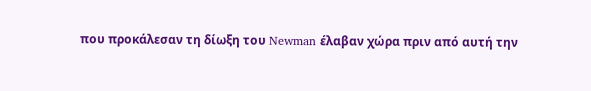που προκάλεσαν τη δίωξη του Newman έλαβαν χώρα πριν από αυτή την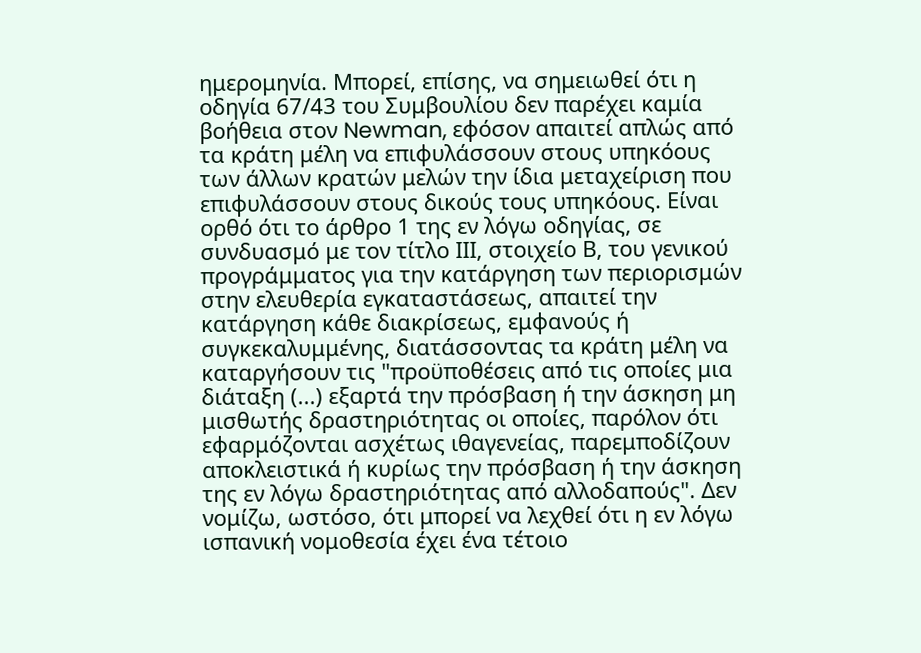ημερομηνία. Μπορεί, επίσης, να σημειωθεί ότι η οδηγία 67/43 του Συμβουλίου δεν παρέχει καμία βοήθεια στον Newman, εφόσον απαιτεί απλώς από τα κράτη μέλη να επιφυλάσσουν στους υπηκόους των άλλων κρατών μελών την ίδια μεταχείριση που επιφυλάσσουν στους δικούς τους υπηκόους. Είναι ορθό ότι το άρθρο 1 της εν λόγω οδηγίας, σε συνδυασμό με τον τίτλο ΙΙΙ, στοιχείο Β, του γενικού προγράμματος για την κατάργηση των περιορισμών στην ελευθερία εγκαταστάσεως, απαιτεί την κατάργηση κάθε διακρίσεως, εμφανούς ή συγκεκαλυμμένης, διατάσσοντας τα κράτη μέλη να καταργήσουν τις "προϋποθέσεις από τις οποίες μια διάταξη (...) εξαρτά την πρόσβαση ή την άσκηση μη μισθωτής δραστηριότητας οι οποίες, παρόλον ότι εφαρμόζονται ασχέτως ιθαγενείας, παρεμποδίζουν αποκλειστικά ή κυρίως την πρόσβαση ή την άσκηση της εν λόγω δραστηριότητας από αλλοδαπούς". Δεν νομίζω, ωστόσο, ότι μπορεί να λεχθεί ότι η εν λόγω ισπανική νομοθεσία έχει ένα τέτοιο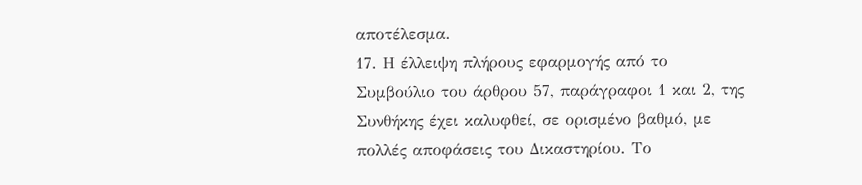αποτέλεσμα.
17. Η έλλειψη πλήρους εφαρμογής από το Συμβούλιο του άρθρου 57, παράγραφοι 1 και 2, της Συνθήκης έχει καλυφθεί, σε ορισμένο βαθμό, με πολλές αποφάσεις του Δικαστηρίου. Το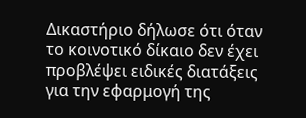Δικαστήριο δήλωσε ότι όταν το κοινοτικό δίκαιο δεν έχει προβλέψει ειδικές διατάξεις για την εφαρμογή της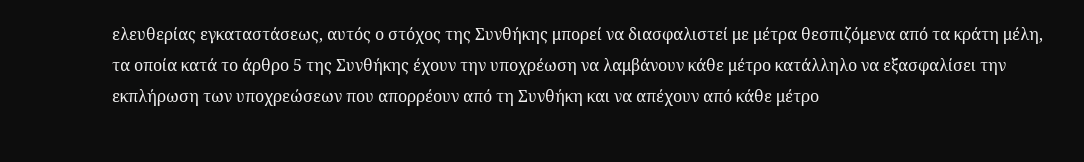ελευθερίας εγκαταστάσεως, αυτός ο στόχος της Συνθήκης μπορεί να διασφαλιστεί με μέτρα θεσπιζόμενα από τα κράτη μέλη, τα οποία κατά το άρθρο 5 της Συνθήκης έχουν την υποχρέωση να λαμβάνουν κάθε μέτρο κατάλληλο να εξασφαλίσει την εκπλήρωση των υποχρεώσεων που απορρέουν από τη Συνθήκη και να απέχουν από κάθε μέτρο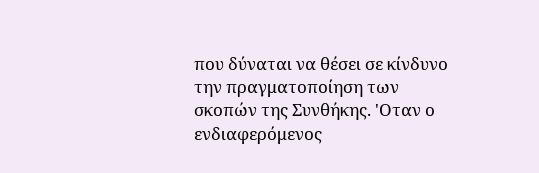που δύναται να θέσει σε κίνδυνο την πραγματοποίηση των σκοπών της Συνθήκης. 'Οταν ο ενδιαφερόμενος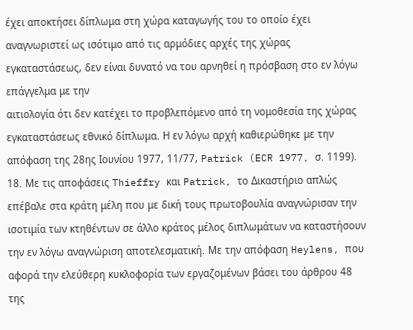έχει αποκτήσει δίπλωμα στη χώρα καταγωγής του το οποίο έχει αναγνωριστεί ως ισότιμο από τις αρμόδιες αρχές της χώρας εγκαταστάσεως, δεν είναι δυνατό να του αρνηθεί η πρόσβαση στο εν λόγω επάγγελμα με την
αιτιολογία ότι δεν κατέχει το προβλεπόμενο από τη νομοθεσία της χώρας εγκαταστάσεως εθνικό δίπλωμα. Η εν λόγω αρχή καθιερώθηκε με την απόφαση της 28ης Ιουνίου 1977, 11/77, Patrick (ECR 1977, σ. 1199).
18. Με τις αποφάσεις Thieffry και Patrick, το Δικαστήριο απλώς επέβαλε στα κράτη μέλη που με δική τους πρωτοβουλία αναγνώρισαν την ισοτιμία των κτηθέντων σε άλλο κράτος μέλος διπλωμάτων να καταστήσουν την εν λόγω αναγνώριση αποτελεσματική. Με την απόφαση Heylens, που αφορά την ελεύθερη κυκλοφορία των εργαζομένων βάσει του άρθρου 48 της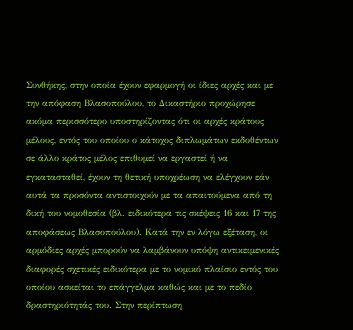Συνθήκης, στην οποία έχουν εφαρμογή οι ίδιες αρχές και με την απόφαση Βλασοπούλου, το Δικαστήριο προχώρησε ακόμα περισσότερο υποστηρίζοντας ότι οι αρχές κράτους μέλους, εντός του οποίου ο κάτοχος διπλωμάτων εκδοθέντων σε άλλο κράτος μέλος επιθυμεί να εργαστεί ή να εγκατασταθεί, έχουν τη θετική υποχρέωση να ελέγχουν εάν αυτά τα προσόντα αντιστοιχούν με τα απαιτούμενα από τη δική του νομοθεσία (βλ. ειδικότερα τις σκέψεις 16 και 17 της αποφάσεως Βλασοπούλου). Κατά την εν λόγω εξέταση, οι αρμόδιες αρχές μπορούν να λαμβάνουν υπόψη αντικειμενικές διαφορές σχετικές ειδικότερα με το νομικό πλαίσιο εντός του οποίου ασκείται το επάγγελμα καθώς και με το πεδίο δραστηριότητάς του. Στην περίπτωση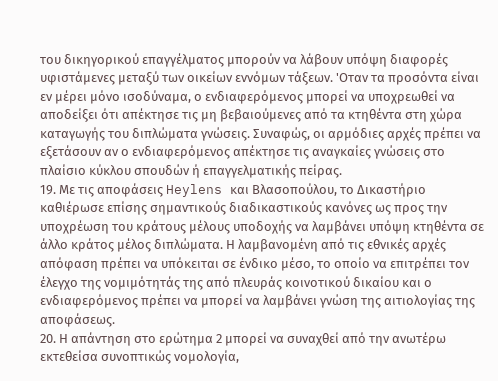του δικηγορικού επαγγέλματος μπορούν να λάβουν υπόψη διαφορές υφιστάμενες μεταξύ των οικείων εννόμων τάξεων. 'Οταν τα προσόντα είναι εν μέρει μόνο ισοδύναμα, ο ενδιαφερόμενος μπορεί να υποχρεωθεί να αποδείξει ότι απέκτησε τις μη βεβαιούμενες από τα κτηθέντα στη χώρα καταγωγής του διπλώματα γνώσεις. Συναφώς, οι αρμόδιες αρχές πρέπει να εξετάσουν αν ο ενδιαφερόμενος απέκτησε τις αναγκαίες γνώσεις στο πλαίσιο κύκλου σπουδών ή επαγγελματικής πείρας.
19. Με τις αποφάσεις Heylens και Βλασοπούλου, το Δικαστήριο καθιέρωσε επίσης σημαντικούς διαδικαστικούς κανόνες ως προς την υποχρέωση του κράτους μέλους υποδοχής να λαμβάνει υπόψη κτηθέντα σε άλλο κράτος μέλος διπλώματα. Η λαμβανομένη από τις εθνικές αρχές απόφαση πρέπει να υπόκειται σε ένδικο μέσο, το οποίο να επιτρέπει τον έλεγχο της νομιμότητάς της από πλευράς κοινοτικού δικαίου και ο ενδιαφερόμενος πρέπει να μπορεί να λαμβάνει γνώση της αιτιολογίας της αποφάσεως.
20. Η απάντηση στο ερώτημα 2 μπορεί να συναχθεί από την ανωτέρω εκτεθείσα συνοπτικώς νομολογία,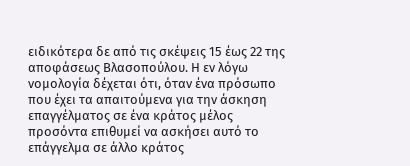ειδικότερα δε από τις σκέψεις 15 έως 22 της αποφάσεως Βλασοπούλου. Η εν λόγω νομολογία δέχεται ότι, όταν ένα πρόσωπο που έχει τα απαιτούμενα για την άσκηση επαγγέλματος σε ένα κράτος μέλος προσόντα επιθυμεί να ασκήσει αυτό το επάγγελμα σε άλλο κράτος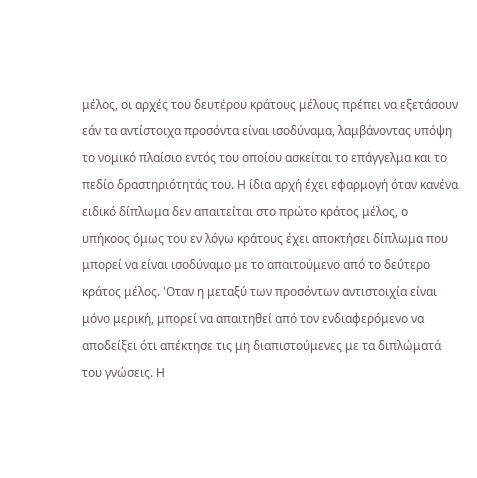μέλος, οι αρχές του δευτέρου κράτους μέλους πρέπει να εξετάσουν εάν τα αντίστοιχα προσόντα είναι ισοδύναμα, λαμβάνοντας υπόψη το νομικό πλαίσιο εντός του οποίου ασκείται το επάγγελμα και το πεδίο δραστηριότητάς του. Η ίδια αρχή έχει εφαρμογή όταν κανένα ειδικό δίπλωμα δεν απαιτείται στο πρώτο κράτος μέλος, ο υπήκοος όμως του εν λόγω κράτους έχει αποκτήσει δίπλωμα που μπορεί να είναι ισοδύναμο με το απαιτούμενο από το δεύτερο κράτος μέλος. 'Οταν η μεταξύ των προσόντων αντιστοιχία είναι μόνο μερική, μπορεί να απαιτηθεί από τον ενδιαφερόμενο να αποδείξει ότι απέκτησε τις μη διαπιστούμενες με τα διπλώματά του γνώσεις. Η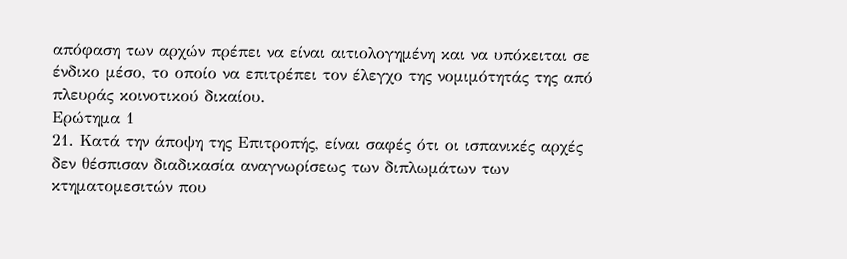απόφαση των αρχών πρέπει να είναι αιτιολογημένη και να υπόκειται σε ένδικο μέσο, το οποίο να επιτρέπει τον έλεγχο της νομιμότητάς της από πλευράς κοινοτικού δικαίου.
Ερώτημα 1
21. Κατά την άποψη της Επιτροπής, είναι σαφές ότι οι ισπανικές αρχές δεν θέσπισαν διαδικασία αναγνωρίσεως των διπλωμάτων των κτηματομεσιτών που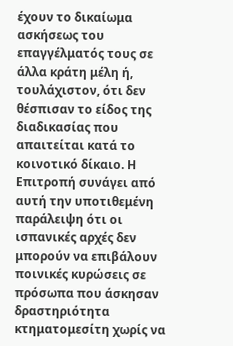έχουν το δικαίωμα ασκήσεως του επαγγέλματός τους σε άλλα κράτη μέλη ή, τουλάχιστον, ότι δεν θέσπισαν το είδος της διαδικασίας που απαιτείται κατά το κοινοτικό δίκαιο. Η Επιτροπή συνάγει από αυτή την υποτιθεμένη παράλειψη ότι οι ισπανικές αρχές δεν μπορούν να επιβάλουν ποινικές κυρώσεις σε πρόσωπα που άσκησαν δραστηριότητα κτηματομεσίτη χωρίς να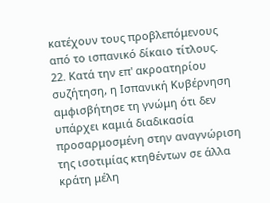κατέχουν τους προβλεπόμενους από το ισπανικό δίκαιο τίτλους.
22. Κατά την επ' ακροατηρίου συζήτηση, η Ισπανική Κυβέρνηση αμφισβήτησε τη γνώμη ότι δεν υπάρχει καμιά διαδικασία προσαρμοσμένη στην αναγνώριση της ισοτιμίας κτηθέντων σε άλλα κράτη μέλη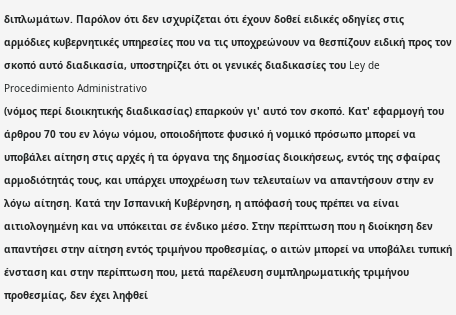διπλωμάτων. Παρόλον ότι δεν ισχυρίζεται ότι έχουν δοθεί ειδικές οδηγίες στις αρμόδιες κυβερνητικές υπηρεσίες που να τις υποχρεώνουν να θεσπίζουν ειδική προς τον σκοπό αυτό διαδικασία, υποστηρίζει ότι οι γενικές διαδικασίες του Ley de Procedimiento Administrativo
(νόμος περί διοικητικής διαδικασίας) επαρκούν γι' αυτό τον σκοπό. Κατ' εφαρμογή του άρθρου 70 του εν λόγω νόμου, οποιοδήποτε φυσικό ή νομικό πρόσωπο μπορεί να υποβάλει αίτηση στις αρχές ή τα όργανα της δημοσίας διοικήσεως, εντός της σφαίρας αρμοδιότητάς τους, και υπάρχει υποχρέωση των τελευταίων να απαντήσουν στην εν λόγω αίτηση. Κατά την Ισπανική Κυβέρνηση, η απόφασή τους πρέπει να είναι αιτιολογημένη και να υπόκειται σε ένδικο μέσο. Στην περίπτωση που η διοίκηση δεν απαντήσει στην αίτηση εντός τριμήνου προθεσμίας, ο αιτών μπορεί να υποβάλει τυπική ένσταση και στην περίπτωση που, μετά παρέλευση συμπληρωματικής τριμήνου προθεσμίας, δεν έχει ληφθεί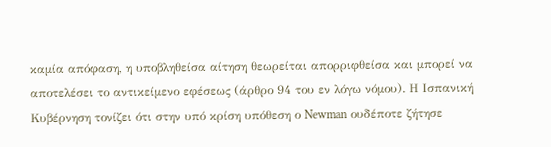καμία απόφαση, η υποβληθείσα αίτηση θεωρείται απορριφθείσα και μπορεί να αποτελέσει το αντικείμενο εφέσεως (άρθρο 94 του εν λόγω νόμου). Η Ισπανική Κυβέρνηση τονίζει ότι στην υπό κρίση υπόθεση ο Newman ουδέποτε ζήτησε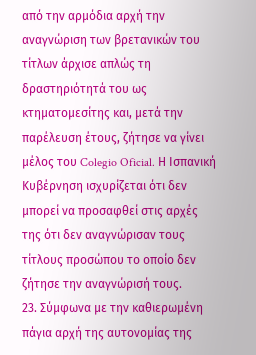από την αρμόδια αρχή την αναγνώριση των βρετανικών του τίτλων άρχισε απλώς τη δραστηριότητά του ως κτηματομεσίτης και, μετά την παρέλευση έτους, ζήτησε να γίνει μέλος του Colegio Oficial. Η Ισπανική Κυβέρνηση ισχυρίζεται ότι δεν μπορεί να προσαφθεί στις αρχές της ότι δεν αναγνώρισαν τους τίτλους προσώπου το οποίο δεν ζήτησε την αναγνώρισή τους.
23. Σύμφωνα με την καθιερωμένη πάγια αρχή της αυτονομίας της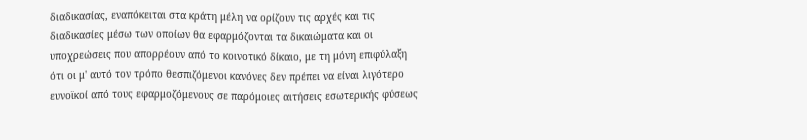διαδικασίας, εναπόκειται στα κράτη μέλη να ορίζουν τις αρχές και τις διαδικασίες μέσω των οποίων θα εφαρμόζονται τα δικαιώματα και οι υποχρεώσεις που απορρέουν από το κοινοτικό δίκαιο, με τη μόνη επιφύλαξη ότι οι μ' αυτό τον τρόπο θεσπιζόμενοι κανόνες δεν πρέπει να είναι λιγότερο ευνοϊκοί από τους εφαρμοζόμενους σε παρόμοιες αιτήσεις εσωτερικής φύσεως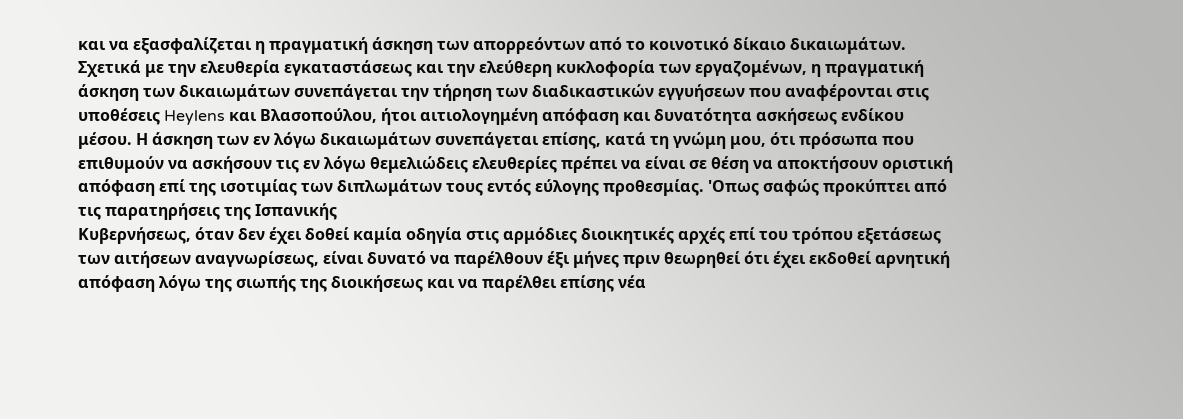και να εξασφαλίζεται η πραγματική άσκηση των απορρεόντων από το κοινοτικό δίκαιο δικαιωμάτων. Σχετικά με την ελευθερία εγκαταστάσεως και την ελεύθερη κυκλοφορία των εργαζομένων, η πραγματική άσκηση των δικαιωμάτων συνεπάγεται την τήρηση των διαδικαστικών εγγυήσεων που αναφέρονται στις υποθέσεις Heylens και Βλασοπούλου, ήτοι αιτιολογημένη απόφαση και δυνατότητα ασκήσεως ενδίκου μέσου. Η άσκηση των εν λόγω δικαιωμάτων συνεπάγεται επίσης, κατά τη γνώμη μου, ότι πρόσωπα που επιθυμούν να ασκήσουν τις εν λόγω θεμελιώδεις ελευθερίες πρέπει να είναι σε θέση να αποκτήσουν οριστική απόφαση επί της ισοτιμίας των διπλωμάτων τους εντός εύλογης προθεσμίας. 'Οπως σαφώς προκύπτει από τις παρατηρήσεις της Ισπανικής
Κυβερνήσεως, όταν δεν έχει δοθεί καμία οδηγία στις αρμόδιες διοικητικές αρχές επί του τρόπου εξετάσεως των αιτήσεων αναγνωρίσεως, είναι δυνατό να παρέλθουν έξι μήνες πριν θεωρηθεί ότι έχει εκδοθεί αρνητική απόφαση λόγω της σιωπής της διοικήσεως και να παρέλθει επίσης νέα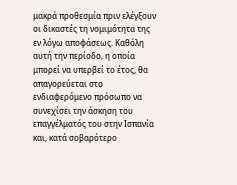μακρά προθεσμία πριν ελέγξουν οι δικαστές τη νομιμότητα της εν λόγω αποφάσεως. Καθόλη αυτή την περίοδο, η οποία μπορεί να υπερβεί το έτος, θα απαγορεύεται στο ενδιαφερόμενο πρόσωπο να συνεχίσει την άσκηση του επαγγέλματός του στην Ισπανία και, κατά σοβαρότερο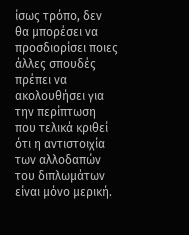ίσως τρόπο, δεν θα μπορέσει να προσδιορίσει ποιες άλλες σπουδές πρέπει να ακολουθήσει για την περίπτωση που τελικά κριθεί ότι η αντιστοιχία των αλλοδαπών του διπλωμάτων είναι μόνο μερική.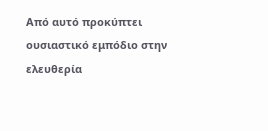Από αυτό προκύπτει ουσιαστικό εμπόδιο στην ελευθερία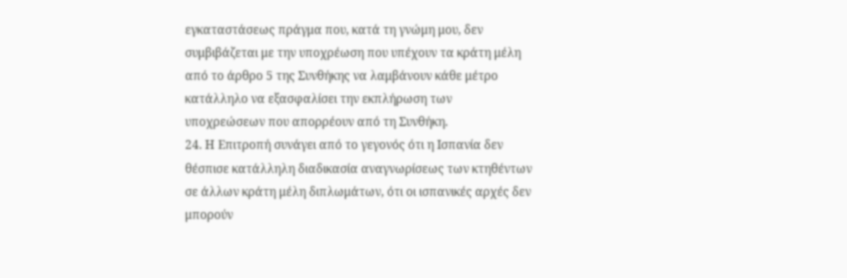εγκαταστάσεως πράγμα που, κατά τη γνώμη μου, δεν συμβιβάζεται με την υποχρέωση που υπέχουν τα κράτη μέλη από το άρθρο 5 της Συνθήκης να λαμβάνουν κάθε μέτρο κατάλληλο να εξασφαλίσει την εκπλήρωση των υποχρεώσεων που απορρέουν από τη Συνθήκη.
24. Η Επιτροπή συνάγει από το γεγονός ότι η Ισπανία δεν θέσπισε κατάλληλη διαδικασία αναγνωρίσεως των κτηθέντων σε άλλων κράτη μέλη διπλωμάτων, ότι οι ισπανικές αρχές δεν μπορούν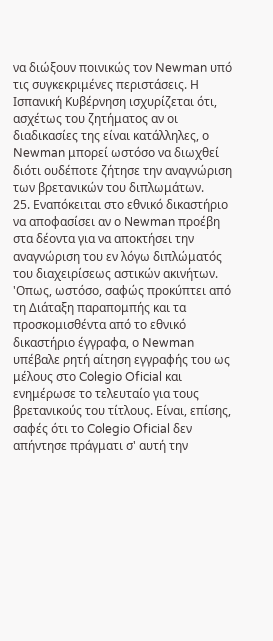να διώξουν ποινικώς τον Newman υπό τις συγκεκριμένες περιστάσεις. Η Ισπανική Κυβέρνηση ισχυρίζεται ότι, ασχέτως του ζητήματος αν οι διαδικασίες της είναι κατάλληλες, ο Newman μπορεί ωστόσο να διωχθεί διότι ουδέποτε ζήτησε την αναγνώριση των βρετανικών του διπλωμάτων.
25. Εναπόκειται στο εθνικό δικαστήριο να αποφασίσει αν ο Νewman προέβη στα δέοντα για να αποκτήσει την αναγνώριση του εν λόγω διπλώματός του διαχειρίσεως αστικών ακινήτων. 'Οπως, ωστόσο, σαφώς προκύπτει από τη Διάταξη παραπομπής και τα προσκομισθέντα από το εθνικό δικαστήριο έγγραφα, ο Newman υπέβαλε ρητή αίτηση εγγραφής του ως μέλους στο Colegio Oficial και ενημέρωσε το τελευταίο για τους βρετανικούς του τίτλους. Είναι, επίσης, σαφές ότι το Colegio Oficial δεν απήντησε πράγματι σ' αυτή την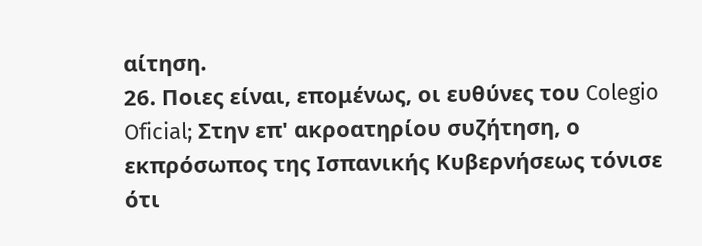αίτηση.
26. Ποιες είναι, επομένως, οι ευθύνες του Colegio Oficial; Στην επ' ακροατηρίου συζήτηση, ο εκπρόσωπος της Ισπανικής Κυβερνήσεως τόνισε ότι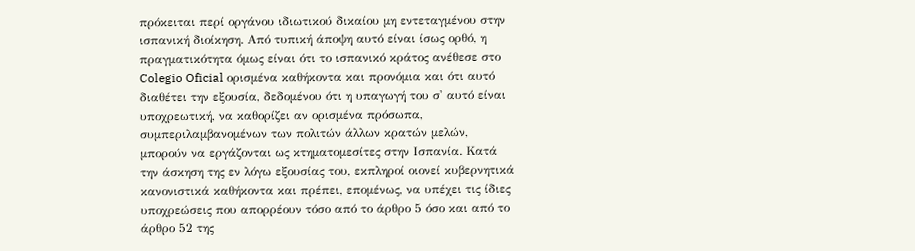πρόκειται περί οργάνου ιδιωτικού δικαίου μη εντεταγμένου στην ισπανική διοίκηση. Από τυπική άποψη αυτό είναι ίσως ορθό, η πραγματικότητα όμως είναι ότι το ισπανικό κράτος ανέθεσε στο Colegio Oficial ορισμένα καθήκοντα και προνόμια και ότι αυτό διαθέτει την εξουσία, δεδομένου ότι η υπαγωγή του σ' αυτό είναι υποχρεωτική, να καθορίζει αν ορισμένα πρόσωπα, συμπεριλαμβανομένων των πολιτών άλλων κρατών μελών, μπορούν να εργάζονται ως κτηματομεσίτες στην Ισπανία. Κατά την άσκηση της εν λόγω εξουσίας του, εκπληροί οιονεί κυβερνητικά κανονιστικά καθήκοντα και πρέπει, επομένως, να υπέχει τις ίδιες υποχρεώσεις που απορρέουν τόσο από το άρθρο 5 όσο και από το άρθρο 52 της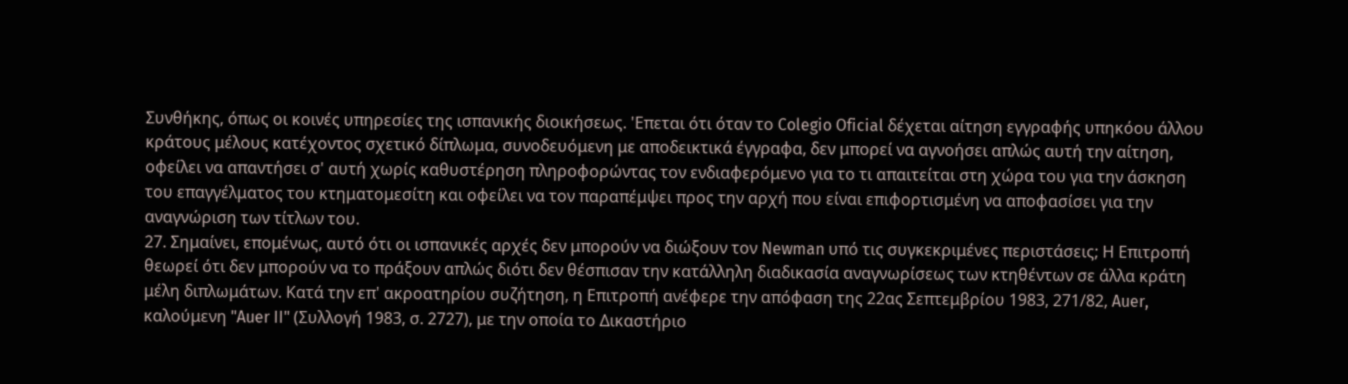Συνθήκης, όπως οι κοινές υπηρεσίες της ισπανικής διοικήσεως. 'Επεται ότι όταν το Colegio Oficial δέχεται αίτηση εγγραφής υπηκόου άλλου κράτους μέλους κατέχοντος σχετικό δίπλωμα, συνοδευόμενη με αποδεικτικά έγγραφα, δεν μπορεί να αγνοήσει απλώς αυτή την αίτηση, οφείλει να απαντήσει σ' αυτή χωρίς καθυστέρηση πληροφορώντας τον ενδιαφερόμενο για το τι απαιτείται στη χώρα του για την άσκηση του επαγγέλματος του κτηματομεσίτη και οφείλει να τον παραπέμψει προς την αρχή που είναι επιφορτισμένη να αποφασίσει για την αναγνώριση των τίτλων του.
27. Σημαίνει, επομένως, αυτό ότι οι ισπανικές αρχές δεν μπορούν να διώξουν τον Newman υπό τις συγκεκριμένες περιστάσεις; Η Επιτροπή θεωρεί ότι δεν μπορούν να το πράξουν απλώς διότι δεν θέσπισαν την κατάλληλη διαδικασία αναγνωρίσεως των κτηθέντων σε άλλα κράτη μέλη διπλωμάτων. Κατά την επ' ακροατηρίου συζήτηση, η Επιτροπή ανέφερε την απόφαση της 22ας Σεπτεμβρίου 1983, 271/82, Auer, καλούμενη "Auer II" (Συλλογή 1983, σ. 2727), με την οποία το Δικαστήριο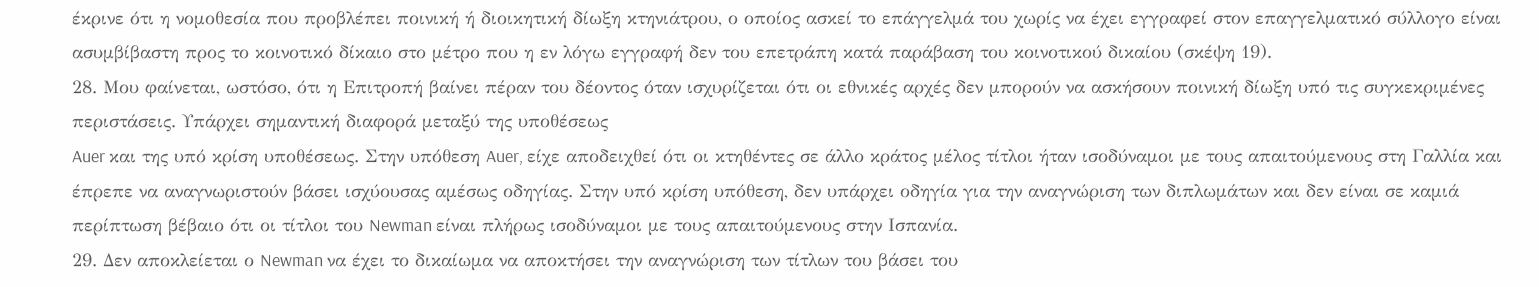έκρινε ότι η νομοθεσία που προβλέπει ποινική ή διοικητική δίωξη κτηνιάτρου, ο οποίος ασκεί το επάγγελμά του χωρίς να έχει εγγραφεί στον επαγγελματικό σύλλογο είναι ασυμβίβαστη προς το κοινοτικό δίκαιο στο μέτρο που η εν λόγω εγγραφή δεν του επετράπη κατά παράβαση του κοινοτικού δικαίου (σκέψη 19).
28. Μου φαίνεται, ωστόσο, ότι η Επιτροπή βαίνει πέραν του δέοντος όταν ισχυρίζεται ότι οι εθνικές αρχές δεν μπορούν να ασκήσουν ποινική δίωξη υπό τις συγκεκριμένες περιστάσεις. Υπάρχει σημαντική διαφορά μεταξύ της υποθέσεως
Auer και της υπό κρίση υποθέσεως. Στην υπόθεση Auer, είχε αποδειχθεί ότι οι κτηθέντες σε άλλο κράτος μέλος τίτλοι ήταν ισοδύναμοι με τους απαιτούμενους στη Γαλλία και έπρεπε να αναγνωριστούν βάσει ισχύουσας αμέσως οδηγίας. Στην υπό κρίση υπόθεση, δεν υπάρχει οδηγία για την αναγνώριση των διπλωμάτων και δεν είναι σε καμιά περίπτωση βέβαιο ότι οι τίτλοι του Newman είναι πλήρως ισοδύναμοι με τους απαιτούμενους στην Ισπανία.
29. Δεν αποκλείεται ο Newman να έχει το δικαίωμα να αποκτήσει την αναγνώριση των τίτλων του βάσει του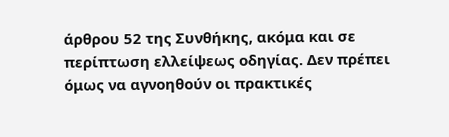άρθρου 52 της Συνθήκης, ακόμα και σε περίπτωση ελλείψεως οδηγίας. Δεν πρέπει όμως να αγνοηθούν οι πρακτικές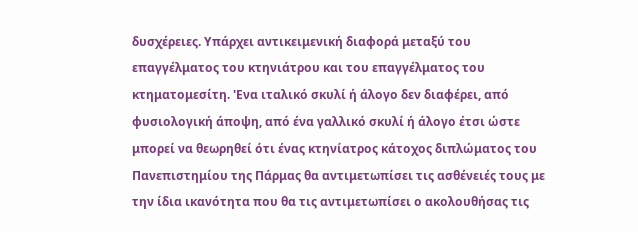δυσχέρειες. Υπάρχει αντικειμενική διαφορά μεταξύ του επαγγέλματος του κτηνιάτρου και του επαγγέλματος του κτηματομεσίτη. 'Ενα ιταλικό σκυλί ή άλογο δεν διαφέρει, από φυσιολογική άποψη, από ένα γαλλικό σκυλί ή άλογο έτσι ώστε μπορεί να θεωρηθεί ότι ένας κτηνίατρος κάτοχος διπλώματος του Πανεπιστημίου της Πάρμας θα αντιμετωπίσει τις ασθένειές τους με την ίδια ικανότητα που θα τις αντιμετωπίσει ο ακολουθήσας τις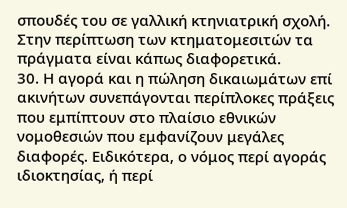σπουδές του σε γαλλική κτηνιατρική σχολή. Στην περίπτωση των κτηματομεσιτών τα πράγματα είναι κάπως διαφορετικά.
30. Η αγορά και η πώληση δικαιωμάτων επί ακινήτων συνεπάγονται περίπλοκες πράξεις που εμπίπτουν στο πλαίσιο εθνικών νομοθεσιών που εμφανίζουν μεγάλες διαφορές. Ειδικότερα, ο νόμος περί αγοράς ιδιοκτησίας, ή περί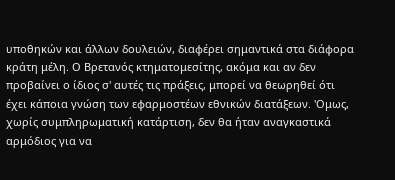υποθηκών και άλλων δουλειών, διαφέρει σημαντικά στα διάφορα κράτη μέλη. Ο Βρετανός κτηματομεσίτης, ακόμα και αν δεν προβαίνει ο ίδιος σ' αυτές τις πράξεις, μπορεί να θεωρηθεί ότι έχει κάποια γνώση των εφαρμοστέων εθνικών διατάξεων. 'Ομως, χωρίς συμπληρωματική κατάρτιση, δεν θα ήταν αναγκαστικά αρμόδιος για να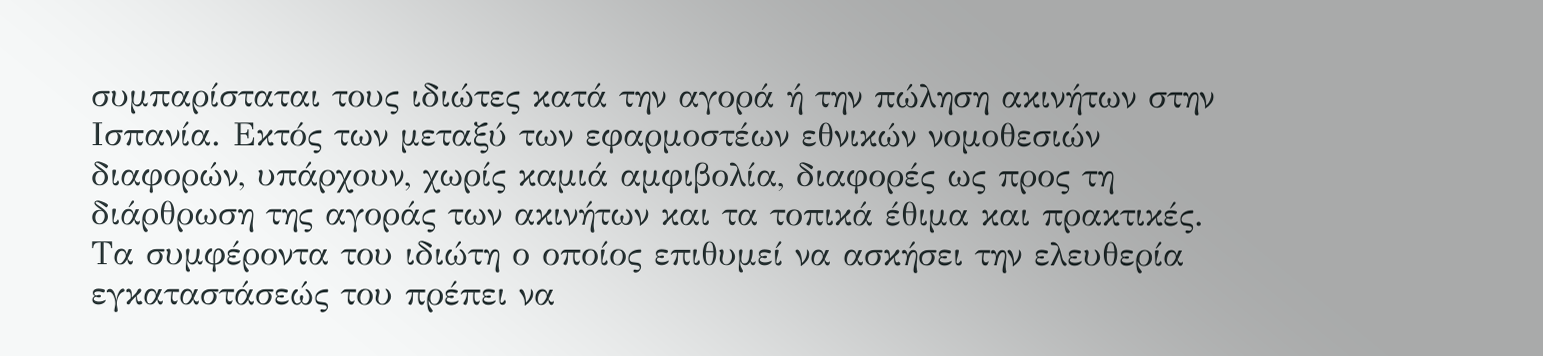συμπαρίσταται τους ιδιώτες κατά την αγορά ή την πώληση ακινήτων στην Ισπανία. Εκτός των μεταξύ των εφαρμοστέων εθνικών νομοθεσιών διαφορών, υπάρχουν, χωρίς καμιά αμφιβολία, διαφορές ως προς τη διάρθρωση της αγοράς των ακινήτων και τα τοπικά έθιμα και πρακτικές. Τα συμφέροντα του ιδιώτη ο οποίος επιθυμεί να ασκήσει την ελευθερία εγκαταστάσεώς του πρέπει να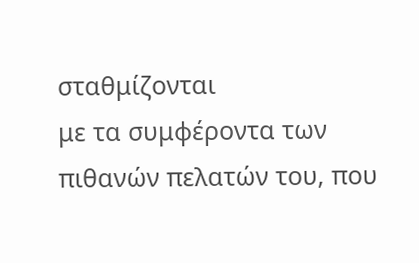σταθμίζονται
με τα συμφέροντα των πιθανών πελατών του, που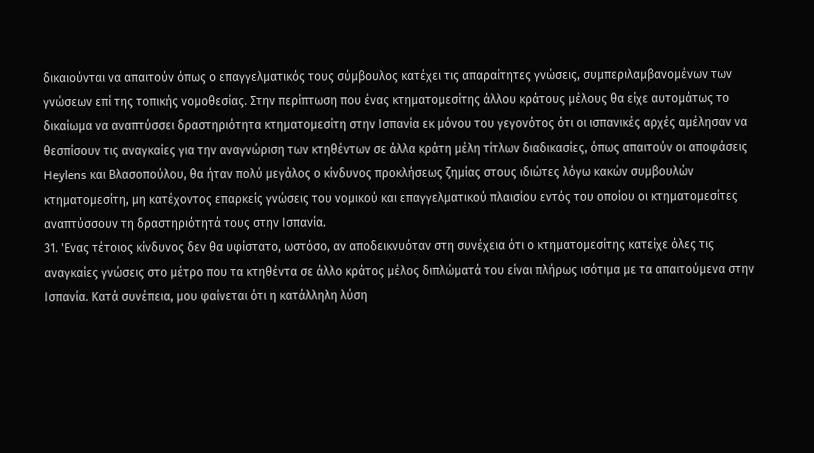δικαιούνται να απαιτούν όπως ο επαγγελματικός τους σύμβουλος κατέχει τις απαραίτητες γνώσεις, συμπεριλαμβανομένων των γνώσεων επί της τοπικής νομοθεσίας. Στην περίπτωση που ένας κτηματομεσίτης άλλου κράτους μέλους θα είχε αυτομάτως το δικαίωμα να αναπτύσσει δραστηριότητα κτηματομεσίτη στην Ισπανία εκ μόνου του γεγονότος ότι οι ισπανικές αρχές αμέλησαν να θεσπίσουν τις αναγκαίες για την αναγνώριση των κτηθέντων σε άλλα κράτη μέλη τίτλων διαδικασίες, όπως απαιτούν οι αποφάσεις Heylens και Βλασοπούλου, θα ήταν πολύ μεγάλος ο κίνδυνος προκλήσεως ζημίας στους ιδιώτες λόγω κακών συμβουλών κτηματομεσίτη, μη κατέχοντος επαρκείς γνώσεις του νομικού και επαγγελματικού πλαισίου εντός του οποίου οι κτηματομεσίτες αναπτύσσουν τη δραστηριότητά τους στην Ισπανία.
31. 'Ενας τέτοιος κίνδυνος δεν θα υφίστατο, ωστόσο, αν αποδεικνυόταν στη συνέχεια ότι ο κτηματομεσίτης κατείχε όλες τις αναγκαίες γνώσεις στο μέτρο που τα κτηθέντα σε άλλο κράτος μέλος διπλώματά του είναι πλήρως ισότιμα με τα απαιτούμενα στην Ισπανία. Κατά συνέπεια, μου φαίνεται ότι η κατάλληλη λύση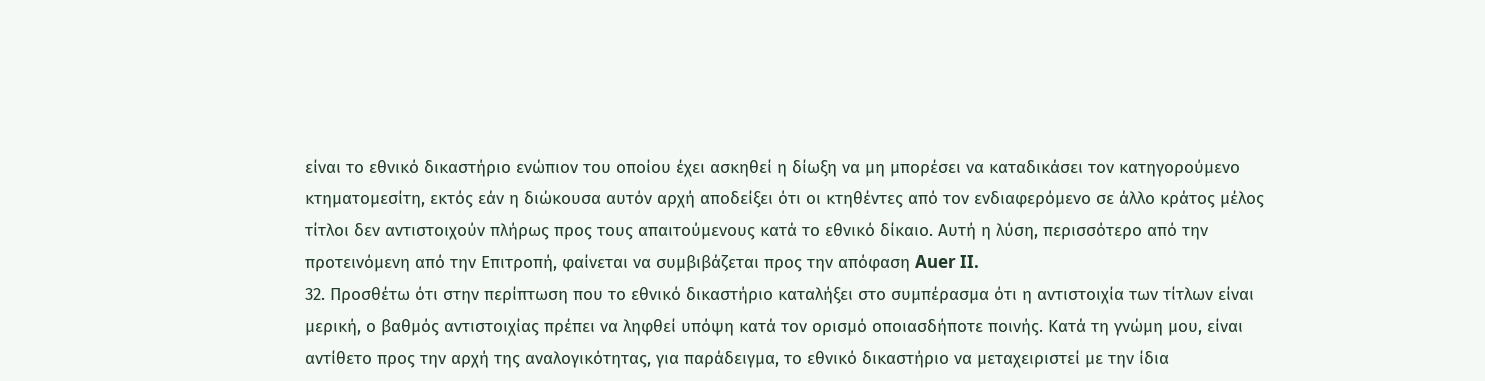είναι το εθνικό δικαστήριο ενώπιον του οποίου έχει ασκηθεί η δίωξη να μη μπορέσει να καταδικάσει τον κατηγορούμενο κτηματομεσίτη, εκτός εάν η διώκουσα αυτόν αρχή αποδείξει ότι οι κτηθέντες από τον ενδιαφερόμενο σε άλλο κράτος μέλος τίτλοι δεν αντιστοιχούν πλήρως προς τους απαιτούμενους κατά το εθνικό δίκαιο. Αυτή η λύση, περισσότερο από την προτεινόμενη από την Επιτροπή, φαίνεται να συμβιβάζεται προς την απόφαση Auer II.
32. Προσθέτω ότι στην περίπτωση που το εθνικό δικαστήριο καταλήξει στο συμπέρασμα ότι η αντιστοιχία των τίτλων είναι μερική, ο βαθμός αντιστοιχίας πρέπει να ληφθεί υπόψη κατά τον ορισμό οποιασδήποτε ποινής. Κατά τη γνώμη μου, είναι αντίθετο προς την αρχή της αναλογικότητας, για παράδειγμα, το εθνικό δικαστήριο να μεταχειριστεί με την ίδια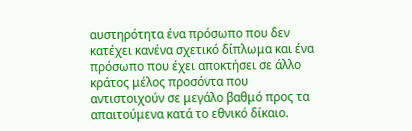αυστηρότητα ένα πρόσωπο που δεν κατέχει κανένα σχετικό δίπλωμα και ένα πρόσωπο που έχει αποκτήσει σε άλλο κράτος μέλος προσόντα που αντιστοιχούν σε μεγάλο βαθμό προς τα απαιτούμενα κατά το εθνικό δίκαιο.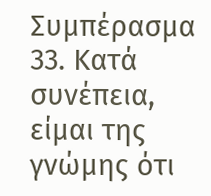Συμπέρασμα
33. Κατά συνέπεια, είμαι της γνώμης ότι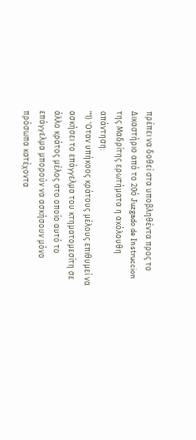πρέπει να δοθεί στα υποβληθέντα προς το Δικαστήριο από το 20ό Juzgado de Instruccion της Μαδρίτης ερωτήματα η ακόλουθη απάντηση:
"1) 'Οταν υπήκοος κράτους μέλους επιθυμεί να ασκήσει το επάγγελμα του κτηματομεσίτη σε άλλο κράτος μέλος στο οποίο αυτό το επάγγελμα μπορούν να ασκήσουν μόνο πρόσωπα κατέχοντα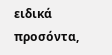ειδικά προσόντα,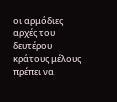οι αρμόδιες αρχές του δευτέρου κράτους μέλους πρέπει να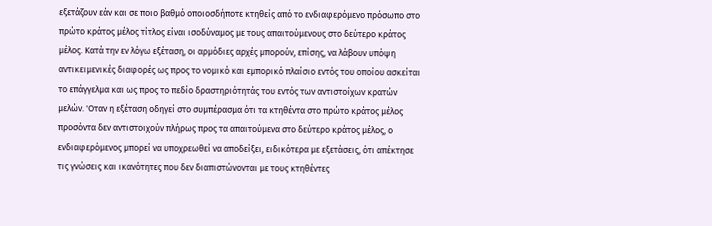εξετάζουν εάν και σε ποιο βαθμό οποιοσδήποτε κτηθείς από το ενδιαφερόμενο πρόσωπο στο πρώτο κράτος μέλος τίτλος είναι ισοδύναμος με τους απαιτούμενους στο δεύτερο κράτος μέλος. Κατά την εν λόγω εξέταση, οι αρμόδιες αρχές μπορούν, επίσης, να λάβουν υπόψη αντικειμενικές διαφορές ως προς το νομικό και εμπορικό πλαίσιο εντός του οποίου ασκείται το επάγγελμα και ως προς το πεδίο δραστηριότητάς του εντός των αντιστοίχων κρατών μελών. 'Οταν η εξέταση οδηγεί στο συμπέρασμα ότι τα κτηθέντα στο πρώτο κράτος μέλος προσόντα δεν αντιστοιχούν πλήρως προς τα απαιτούμενα στο δεύτερο κράτος μέλος, ο ενδιαφερόμενος μπορεί να υποχρεωθεί να αποδείξει, ειδικότερα με εξετάσεις, ότι απέκτησε τις γνώσεις και ικανότητες που δεν διαπιστώνονται με τους κτηθέντες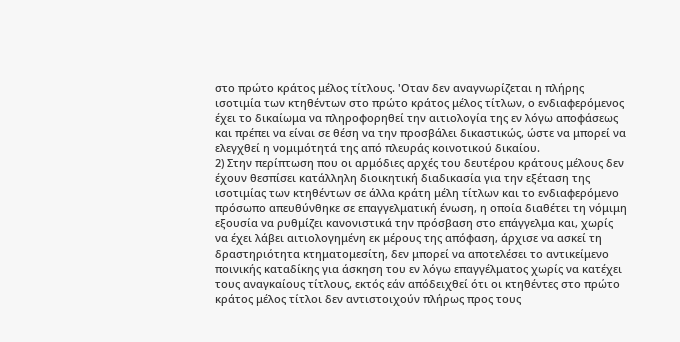στο πρώτο κράτος μέλος τίτλους. 'Οταν δεν αναγνωρίζεται η πλήρης ισοτιμία των κτηθέντων στο πρώτο κράτος μέλος τίτλων, ο ενδιαφερόμενος έχει το δικαίωμα να πληροφορηθεί την αιτιολογία της εν λόγω αποφάσεως και πρέπει να είναι σε θέση να την προσβάλει δικαστικώς, ώστε να μπορεί να ελεγχθεί η νομιμότητά της από πλευράς κοινοτικού δικαίου.
2) Στην περίπτωση που οι αρμόδιες αρχές του δευτέρου κράτους μέλους δεν έχουν θεσπίσει κατάλληλη διοικητική διαδικασία για την εξέταση της ισοτιμίας των κτηθέντων σε άλλα κράτη μέλη τίτλων και το ενδιαφερόμενο πρόσωπο απευθύνθηκε σε επαγγελματική ένωση, η οποία διαθέτει τη νόμιμη εξουσία να ρυθμίζει κανονιστικά την πρόσβαση στο επάγγελμα και, χωρίς
να έχει λάβει αιτιολογημένη εκ μέρους της απόφαση, άρχισε να ασκεί τη δραστηριότητα κτηματομεσίτη, δεν μπορεί να αποτελέσει το αντικείμενο ποινικής καταδίκης για άσκηση του εν λόγω επαγγέλματος χωρίς να κατέχει τους αναγκαίους τίτλους, εκτός εάν απόδειχθεί ότι οι κτηθέντες στο πρώτο κράτος μέλος τίτλοι δεν αντιστοιχούν πλήρως προς τους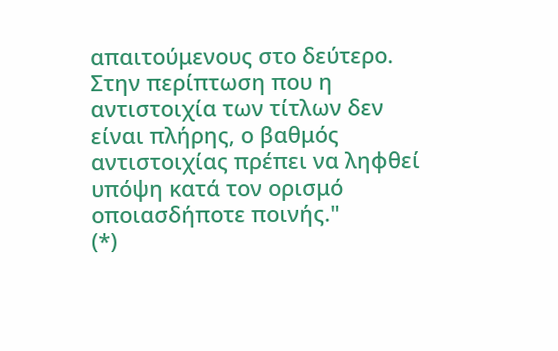απαιτούμενους στο δεύτερο. Στην περίπτωση που η αντιστοιχία των τίτλων δεν είναι πλήρης, ο βαθμός αντιστοιχίας πρέπει να ληφθεί υπόψη κατά τον ορισμό οποιασδήποτε ποινής."
(*)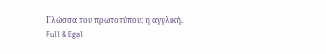Γλώσσα του πρωτοτύπου: η αγγλική.
Full & Egal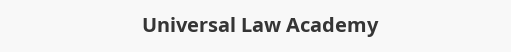Universal Law Academy